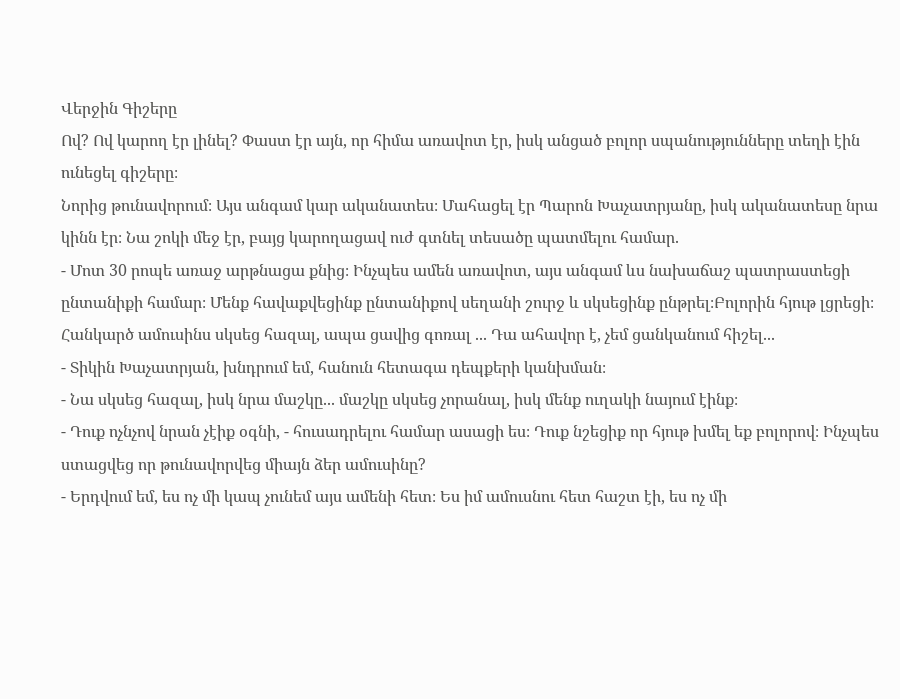Վերջին Գիշերը
Ով? Ով կարող էր լինել? Փաստ էր այն, որ հիմա առավոտ էր, իսկ անցած բոլոր սպանությունները տեղի էին ունեցել գիշերը։
Նորից թունավորում։ Այս անգամ կար ականատես։ Մահացել էր Պարոն Խաչատրյանը, իսկ ականատեսը նրա կինն էր։ Նա շոկի մեջ էր, բայց կարողացավ ուժ գտնել տեսածը պատմելու համար.
- Մոտ 30 րոպե առաջ արթնացա քնից։ Ինչպես ամեն առավոտ, այս անգամ ևս նախաճաշ պատրաստեցի ընտանիքի համար։ Մենք հավաքվեցինք ընտանիքով սեղանի շուրջ և սկսեցինք ընթրել։Բոլորին հյութ լցրեցի։ Հանկարծ ամուսինս սկսեց հազալ, ապա ցավից գոռալ ... Դա ահավոր է, չեմ ցանկանում հիշել...
- Տիկին Խաչատրյան, խնդրում եմ, հանուն հետագա դեպքերի կանխման։
- Նա սկսեց հազալ, իսկ նրա մաշկը... մաշկը սկսեց չորանալ, իսկ մենք ուղակի նայում էինք։
- Դուք ոչնչով նրան չէիք օգնի, - հուսադրելու համար ասացի ես։ Դուք նշեցիք որ հյութ խմել եք բոլորով։ Ինչպես ստացվեց որ թունավորվեց միայն ձեր ամուսինը?
- Երդվում եմ, ես ոչ մի կապ չունեմ այս ամենի հետ։ Ես իմ ամուսնու հետ հաշտ էի, ես ոչ մի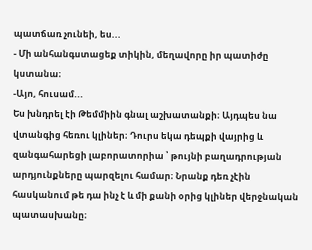պատճառ չունեի, ես...
- Մի անհանգստացեք տիկին, մեղավորը իր պատիժը կստանա։
-Այո, հուսամ...
Ես խնդրել էի Թեմմիին գնալ աշխատանքի։ Այդպես նա վտանգից հեռու կլիներ։ Դուրս եկա դեպքի վայրից և զանգահարեցի լաբորատորիա ՝ թույնի բաղադրության արդյունքները պարզելու համար։ Նրանք դեռ չէին հասկանում թե դա ինչ է և մի քանի օրից կլիներ վերջնական պատասխանը։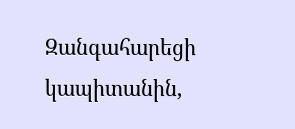Զանգահարեցի կապիտանին,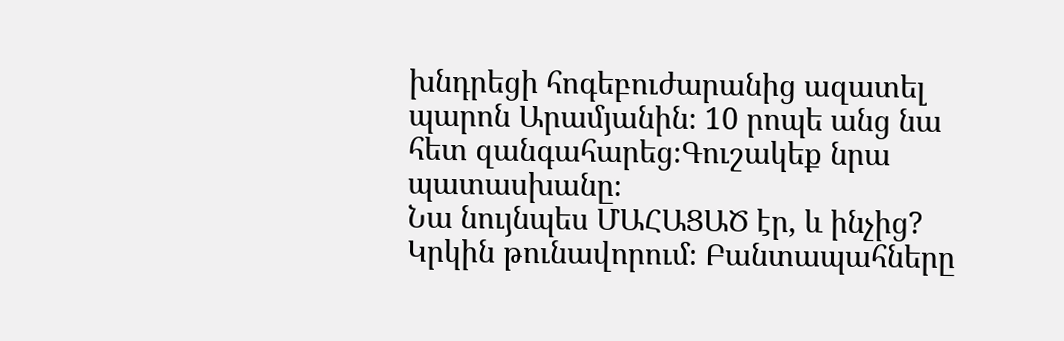խնդրեցի հոգեբուժարանից ազատել պարոն Արամյանին։ 10 րոպե անց նա հետ զանգահարեց։Գուշակեք նրա պատասխանը։
Նա նույնպես ՄԱՀԱՑԱԾ էր, և ինչից? Կրկին թունավորում։ Բանտապահները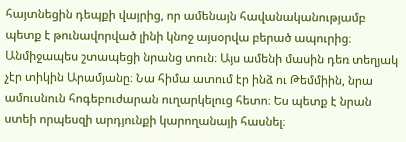հայտնեցին դեպքի վայրից, որ ամենայն հավանականությամբ պետք է թունավորված լինի կնոջ այսօրվա բերած ապուրից։ Անմիջապես շտապեցի նրանց տուն։ Այս ամենի մասին դեռ տեղյակ չէր տիկին Արամյանը։ Նա հիմա ատում էր ինձ ու Թեմմիին, նրա ամուսնուն հոգեբուժարան ուղարկելուց հետո։ Ես պետք է նրան ստեի որպեսզի արդյունքի կարողանայի հասնել։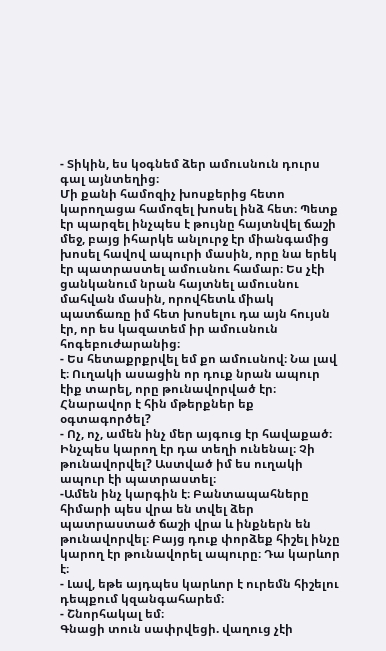- Տիկին, ես կօգնեմ ձեր ամուսնուն դուրս գալ այնտեղից։
Մի քանի համոզիչ խոսքերից հետո կարողացա համոզել խոսել ինձ հետ։ Պետք էր պարզել ինչպես է թույնը հայտնվել ճաշի մեջ, բայց իհարկե անլուրջ էր միանգամից խոսել հավով ապուրի մասին, որը նա երեկ էր պատրաստել ամուսնու համար։ Ես չէի ցանկանում նրան հայտնել ամուսնու մահվան մասին, որովհետև միակ պատճառը իմ հետ խոսելու դա այն հույսն էր, որ ես կազատեմ իր ամուսնուն հոգեբուժարանից։
- Ես հետաքրքրվել եմ քո ամուսնով։ Նա լավ է։ Ուղակի ասացին որ դուք նրան ապուր էիք տարել, որը թունավորված էր։ Հնարավոր է հին մթերքներ եք օգտագործել?
- Ոչ, ոչ, ամեն ինչ մեր այգուց էր հավաքած։ Ինչպես կարող էր դա տեղի ունենալ։ Չի թունավորվել? Աստված իմ ես ուղակի ապուր էի պատրաստել։
-Ամեն ինչ կարգին է։ Բանտապահները հիմարի պես վրա են տվել ձեր պատրաստած ճաշի վրա և ինքներն են թունավորվել։ Բայց դուք փորձեք հիշել ինչը կարող էր թունավորել ապուրը։ Դա կարևոր է։
- Լավ, եթե այդպես կարևոր է ուրեմն հիշելու դեպքում կզանգահարեմ։
- Շնորհակալ եմ։
Գնացի տուն սափրվեցի. վաղուց չէի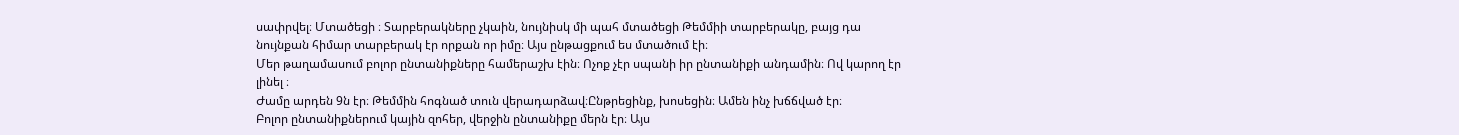սափրվել։ Մտածեցի ։ Տարբերակները չկաին, նույնիսկ մի պահ մտածեցի Թեմմիի տարբերակը, բայց դա նույնքան հիմար տարբերակ էր որքան որ իմը։ Այս ընթացքում ես մտածում էի։
Մեր թաղամասում բոլոր ընտանիքները համերաշխ էին։ Ոչոք չէր սպանի իր ընտանիքի անդամին։ Ով կարող էր լինել ։
Ժամը արդեն 9ն էր։ Թեմմին հոգնած տուն վերադարձավ։Ընթրեցինք, խոսեցին։ Ամեն ինչ խճճված էր։
Բոլոր ընտանիքներում կային զոհեր, վերջին ընտանիքը մերն էր։ Այս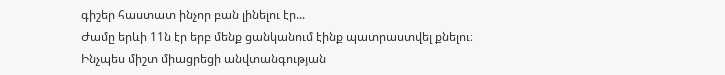գիշեր հաստատ ինչոր բան լինելու էր...
Ժամը երևի 11ն էր երբ մենք ցանկանում էինք պատրաստվել քնելու։ Ինչպես միշտ միացրեցի անվտանգության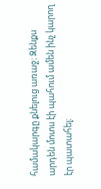համակարգը քնելուց առաջ։ Զենքս արդեն մոտս էի պահում ամեն ինչ կարող էր պատահել։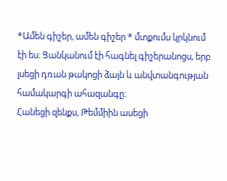*Ամեն գիշեր, ամեն գիշեր * մտքումս կրկնում էի ես։ Ցանկանում էի հագնել գիշերանոցս, երբ լսեցի դռան թակոցի ձայն և անվտանգության համակարգի ահազանգը։
Հանեցի զենքս, Թեմմիին ասեցի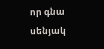որ գնա սենյակ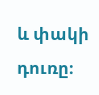և փակի դուռը։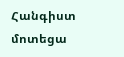Հանգիստ մոտեցա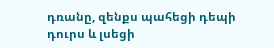դռանը, զենքս պահեցի դեպի դուրս և լսեցի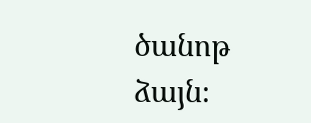ծանոթ ձայն։